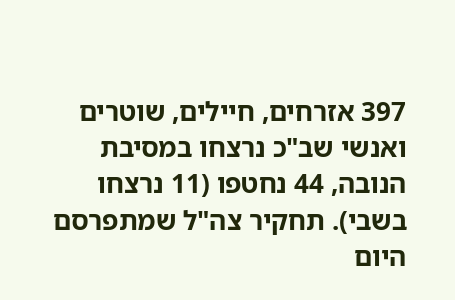397 אזרחים, חיילים, שוטרים ואנשי שב"כ נרצחו במסיבת הנובה, 44 נחטפו (11 נרצחו בשבי). תחקיר צה"ל שמתפרסם היום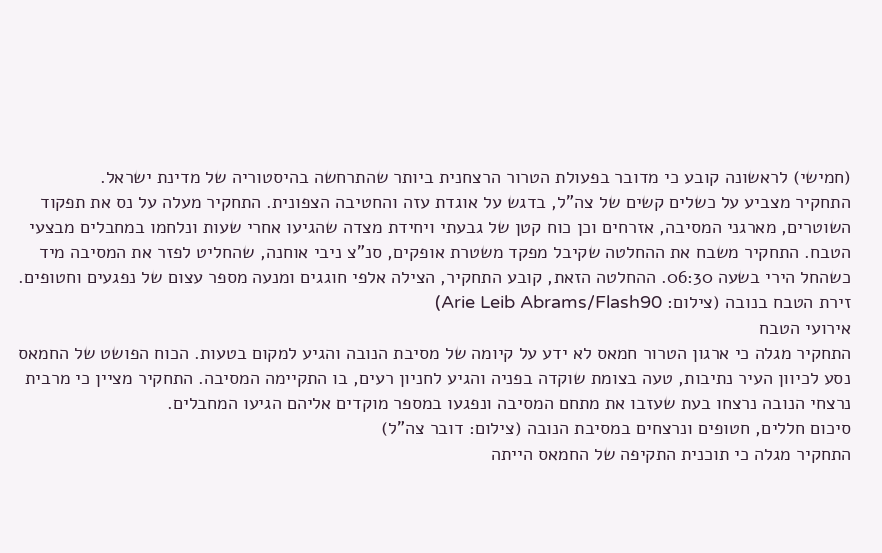(חמישי) לראשונה קובע כי מדובר בפעולת הטרור הרצחנית ביותר שהתרחשה בהיסטוריה של מדינת ישראל.
התחקיר מצביע על כשלים קשים של צה"ל, בדגש על אוגדת עזה והחטיבה הצפונית. התחקיר מעלה על נס את תפקוד השוטרים, מארגני המסיבה, אזרחים וכן כוח קטן של גבעתי ויחידת מצדה שהגיעו אחרי שעות ונלחמו במחבלים מבצעי הטבח. התחקיר משבח את ההחלטה שקיבל מפקד משטרת אופקים, סנ"צ ניבי אוחנה, שהחליט לפזר את המסיבה מיד כשהחל הירי בשעה 06:30. ההחלטה הזאת, קובע התחקיר, הצילה אלפי חוגגים ומנעה מספר עצום של נפגעים וחטופים.
זירת הטבח בנובה (צילום: Arie Leib Abrams/Flash90)
אירועי הטבח
התחקיר מגלה כי ארגון הטרור חמאס לא ידע על קיומה של מסיבת הנובה והגיע למקום בטעות. הכוח הפושט של החמאס נסע לכיוון העיר נתיבות, טעה בצומת שוקדה בפניה והגיע לחניון רעים, בו התקיימה המסיבה. התחקיר מציין כי מרבית נרצחי הנובה נרצחו בעת שעזבו את מתחם המסיבה ונפגעו במספר מוקדים אליהם הגיעו המחבלים.
סיכום חללים, חטופים ונרצחים במסיבת הנובה (צילום: דובר צה"ל)
התחקיר מגלה כי תוכנית התקיפה של החמאס הייתה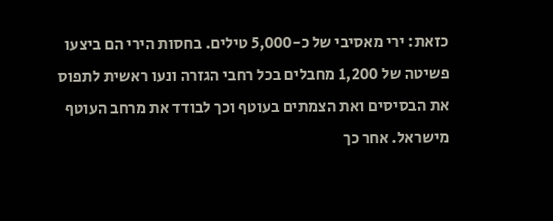כזאת: ירי מאסיבי של כ-5,000 טילים. בחסות הירי הם ביצעו פשיטה של 1,200 מחבלים בכל רחבי הגזרה ונעו ראשית לתפוס את הבסיסים ואת הצמתים בעוטף וכך לבודד את מרחב העוטף מישראל. אחר כך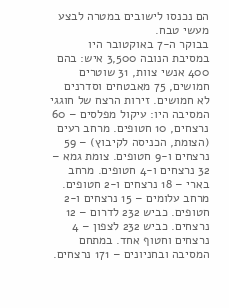הם נכנסו לישובים במטרה לבצע מעשי טבח.
בבוקר ה-7 באוקטובר היו במסיבת הנובה 3,500 איש: בהם 400 אנשי צוות, 31 שוטרים חמושים, 75 מאבטחים וסדרנים לא חמושים. זירות הרצח של חוגגי המסיבה היו: עיקול מפלסים – 60 נרצחים, 10 חטופים. מרחב רעים (הצומת, הכניסה לקיבוץ) – 59 נרצחים ו-9 חטופים. צומת גמא – 32 נרצחים ו-4 חטופים. מרחב בארי – 18 נרצחים ו-2 חטופים. מרחב עלומים – 15 נרצחים ו-2 חטופים. כביש 232 לדרום – 12 נרצחים. כביש 232 לצפון – 4 נרצחים וחטוף אחד. במתחם המסיבה ובחניונים – 171 נרצחים.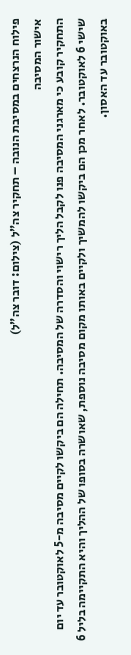פילוח הנרצחים במסיבת הנובה – תחקיר צה"ל (צילום: דובר צה"ל)
אישור המסיבה
התחקיר קובע כי מארגני המסיבה פנו לקבל הליך רישוי והסדרה של המסיבה. תחילה הם ביקשו לקיים מסיבה מ-5 לאוקטובר עד יום שישי 6 לאוקטובר. לאחר מכן הם ביקשו להמשיך ולקיים באותו מקום מסיבה נוספת, שאושרה בסופו של ההליך והיא התקיימה בליל 6 באוקטובר עד האסון.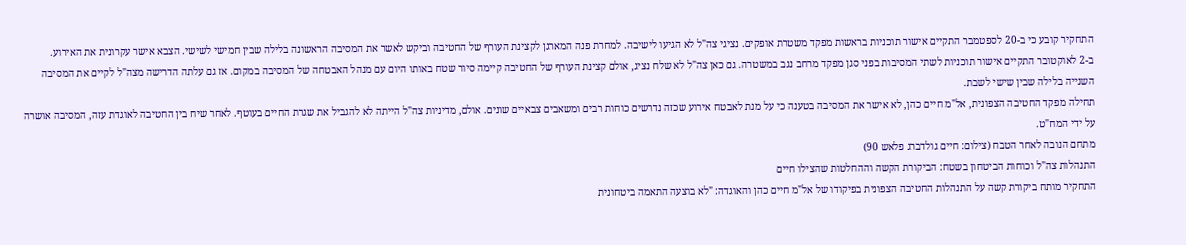התחקיר קובע כי ב-20 לספטמבר התקיים אישור תוכניות בראשות מפקד משטרת אופקים. נציגי צה"ל לא הגיעו לישיבה. למחרת פנה המארגן לקצינת העורף של החטיבה וביקש לאשר את המסיבה הראשונה בלילה שבין חמישי לשישי. הצבא אישר עקרונית את האירוע.
ב-2 לאוקטובר התקיים אישור תוכניות לשתי המסיבות בפני סגן מפקד מרחב נגב במשטרה. גם כאן צה"ל לא שלח נציג, אולם קצינת העורף של החטיבה קיימה סיור שטח באותו היום עם מנהל האבטחה של המסיבה במקום. אז גם עלתה הדרישה מצה"ל לקיים את המסיבה השנייה בלילה שבין שישי לשבת.
תחילה מפקד החטיבה הצפונית, אל"מ חיים כהן, לא אישר את המסיבה בטענה כי על מנת לאבטח אירוע שכזה נדרשים כוחות רבים ומשאבים צבאיים שונים. אולם, מדיניות צה"ל הייתה לא להגביל את שגרת החיים בעוטף. לאחר שיח בין החטיבה לאוגדת עזה, המסיבה אושרה על ידי המח"ט.
מתחם הנובה לאחר הטבח (צילום: חיים גולדברג פלאש 90)
התנהלות צה"ל וכוחות הביטחון בשטח: הביקורת הקשה וההחלטות שהצילו חיים
התחקיר מותח ביקורת קשה על התנהלות החטיבה הצפונית בפיקודו של אל"מ חיים כהן והאוגדה: "לא בוצעה התאמה ביטחונית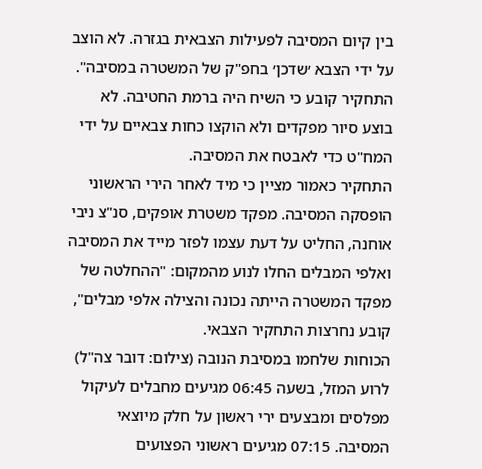בין קיום המסיבה לפעילות הצבאית בגזרה. לא הוצב על ידי הצבא ׳שדכן׳ בחפ"ק של המשטרה במסיבה". התחקיר קובע כי השיח היה ברמת החטיבה. לא בוצע סיור מפקדים ולא הוקצו כחות צבאיים על ידי המח"ט כדי לאבטח את המסיבה.
התחקיר כאמור מציין כי מיד לאחר הירי הראשוני הופסקה המסיבה. מפקד משטרת אופקים, סנ"צ ניבי אוחנה, החליט על דעת עצמו לפזר מייד את המסיבה ואלפי המבלים החלו לנוע מהמקום: "ההחלטה של מפקד המשטרה הייתה נכונה והצילה אלפי מבלים", קובע נחרצות התחקיר הצבאי.
הכוחות שלחמו במסיבת הנובה (צילום: דובר צה"ל)
לרוע המזל, בשעה 06:45 מגיעים מחבלים לעיקול מפלסים ומבצעים ירי ראשון על חלק מיוצאי המסיבה. 07:15 מגיעים ראשוני הפצועים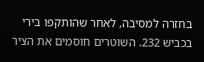בחזרה למסיבה, לאחר שהותקפו בירי בכביש 232. השוטרים חוסמים את הציר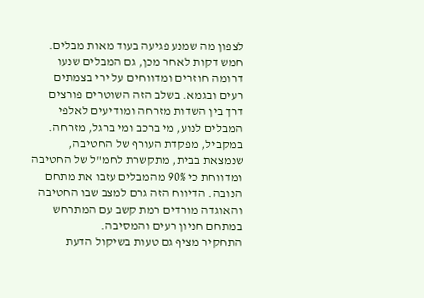לצפון מה שמנע פגיעה בעוד מאות מבלים. חמש דקות לאחר מכן, גם המבלים שנעו דרומה חוזרים ומדווחים על ירי בצמתים רעים ובגמא. בשלב הזה השוטרים פורצים דרך בין השדות מזרחה ומודיעים לאלפי המבלים לנוע, מי ברכב ומי ברגל, מזרחה.
במקביל, מפקדת העורף של החטיבה, שנמצאת בבית, מתקשרת לחמ"ל של החטיבה ומדווחת כי 90% מהמבלים עזבו את מתחם הנובה. הדיווח הזה גרם למצב שבו החטיבה והאוגדה מורדים רמת קשב עם המתרחש במתחם חניון רעים והמסיבה.
התחקיר מציף גם טעות בשיקול הדעת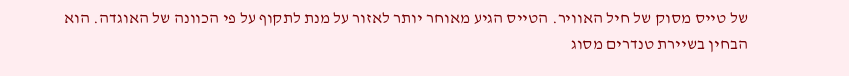של טייס מסוק של חיל האוויר. הטייס הגיע מאוחר יותר לאזור על מנת לתקוף על פי הכוונה של האוגדה. הוא הבחין בשיירת טנדרים מסוג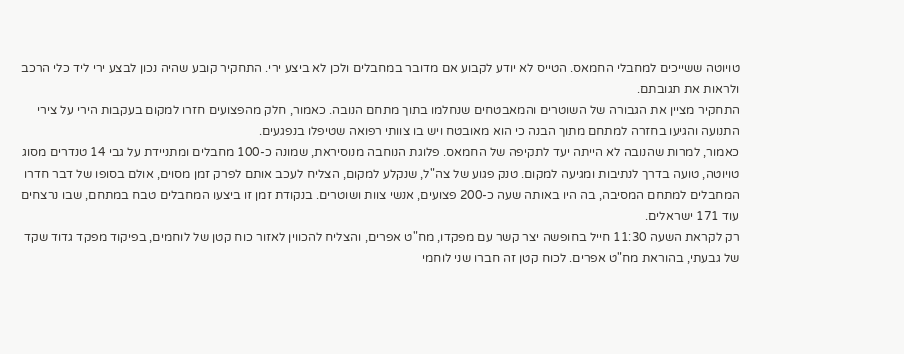טויוטה ששייכים למחבלי החמאס. הטייס לא יודע לקבוע אם מדובר במחבלים ולכן לא ביצע ירי. התחקיר קובע שהיה נכון לבצע ירי ליד כלי הרכב ולראות את תגובתם.
התחקיר מציין את הגבורה של השוטרים והמאבטחים שנחלמו בתוך מתחם הנובה. כאמור, חלק מהפצועים חזרו למקום בעקבות הירי על צירי התנועה והגיעו בחזרה למתחם מתוך הבנה כי הוא מאובטח ויש בו צוותי רפואה שטיפלו בנפגעים.
כאמור, למרות שהנובה לא הייתה יעד לתקיפה של החמאס. פלוגת הנוחבה מנוסיראת, שמונה כ-100 מחבלים ומתניידת על גבי 14 טנדרים מסוג טויוטה, טועה בדרך לנתיבות ומגיעה למקום. טנק פגוע של צה"ל, שנקלע למקום, הצליח לעכב אותם לפרק זמן מסוים, אולם בסופו של דבר חדרו המחבלים למתחם המסיבה, בה היו באותה שעה כ-200 פצועים, אנשי צוות ושוטרים. בנקודת זמן זו ביצעו המחבלים טבח במתחם, שבו נרצחים עוד 171 ישראלים.
רק לקראת השעה 11:30 חייל בחופשה יצר קשר עם מפקדו, מח"ט אפרים, והצליח להכווין לאזור כוח קטן של לוחמים, בפיקוד מפקד גדוד שקד של גבעתי, בהוראת מח"ט אפרים. לכוח קטן זה חברו שני לוחמי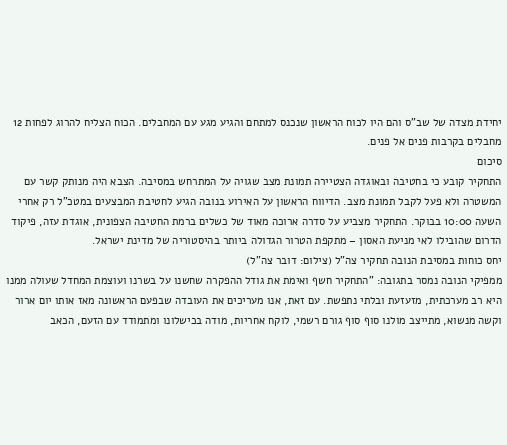יחידת מצדה של שב"ס והם היו לכוח הראשון שנכנס למתחם והגיע מגע עם המחבלים. הכוח הצליח להרוג לפחות 12 מחבלים בקרבות פנים אל פנים.
סיכום
התחקיר קובע כי בחטיבה ובאוגדה הצטיירה תמונת מצב שגויה על המתרחש במסיבה. הצבא היה מנותק קשר עם המשטרה ולא פעל לקבל תמונת מצב. הדיווח הראשון על האירוע בנובה הגיע לחטיבת המבצעים במטכ"ל רק אחרי השעה 10:00 בבוקר. התחקיר מצביע על סדרה ארוכה מאוד של כשלים ברמת החטיבה הצפונית, אוגדת עזה, פיקוד הדרום שהובילו לאי מניעת האסון – מתקפת הטרור הגדולה ביותר בהיסטוריה של מדינת ישראל.
יחס כוחות במסיבת הנובה תחקיר צה"ל (צילום: דובר צה"ל)
ממפיקי הנובה נמסר בתגובה: "התחקיר חשף ואימת את גודל ההפקרה שחשנו על בשרנו ועוצמת המחדל שעולה ממנו היא רב מערכתית, מזעזעת ובלתי נתפשת. עם זאת, אנו מעריכים את העובדה שבפעם הראשונה מאז אותו יום ארור וקשה מנשוא, מתייצב מולנו סוף סוף גורם רשמי, לוקח אחריות, מודה בכישלונו ומתמודד עם הזעם, הכאב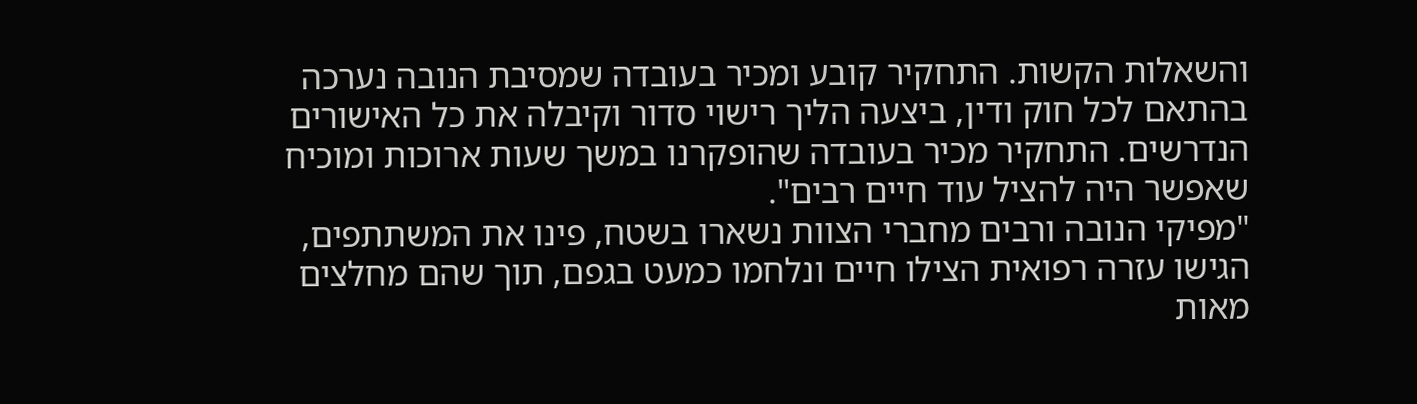והשאלות הקשות. התחקיר קובע ומכיר בעובדה שמסיבת הנובה נערכה בהתאם לכל חוק ודין, ביצעה הליך רישוי סדור וקיבלה את כל האישורים הנדרשים. התחקיר מכיר בעובדה שהופקרנו במשך שעות ארוכות ומוכיח שאפשר היה להציל עוד חיים רבים".
"מפיקי הנובה ורבים מחברי הצוות נשארו בשטח, פינו את המשתתפים, הגישו עזרה רפואית הצילו חיים ונלחמו כמעט בגפם, תוך שהם מחלצים מאות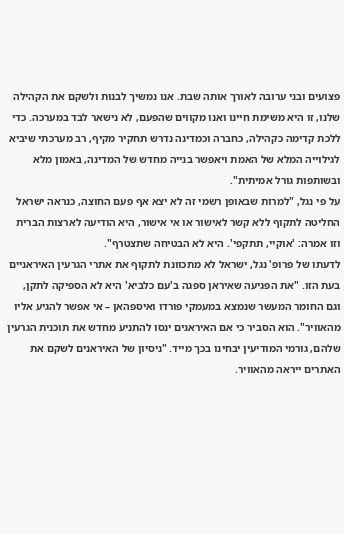פצועים ובני ערובה לאורך אותה שבת. אנו נמשיך לבנות ולשקם את הקהילה שלנו, זו היא משימת חיינו ואנו מקווים שהפעם, לא נישאר לבד במערכה. כדי ללכת קדימה כקהילה, כחברה וכמדינה נדרש תחקיר מקיף, רב מערכתי שיביא לגילוייה המלא של האמת ויאפשר בנייה מחדש של המדינה, באמון מלא ובשותפות גורל אמיתית".
על פי נגל, "למרות שבאופן רשמי זה לא יצא אף פעם החוצה, כנראה ישראל החליטה לתקוף ללא קשר לאישור או אי אישור, היא הודיעה לארצות הברית וזו אמרה: 'אוקיי, תתקפי'. היא לא הבטיחה שתצטרף".
לדעתו של פרופ' נגל, ישראל לא מתכוונת לתקוף את אתרי הגרעין האיראניים בעת הזו. "את הפגיעה שאיראן ספגה ב'עם כלביא' היא לא הספיקה לתקן, וגם החומר המעשר שנמצא במעמקי פורדו ואיספהאן – אי אפשר להגיע אליו מהאוויר". הוא הסביר כי אם האיראנים ינסו להתניע מחדש את תוכנית הגרעין שלהם, גורמי המודיעין יבחינו בכך מייד. "ניסיון של האיראנים לשקם את האתרים ייראה מהאוויר.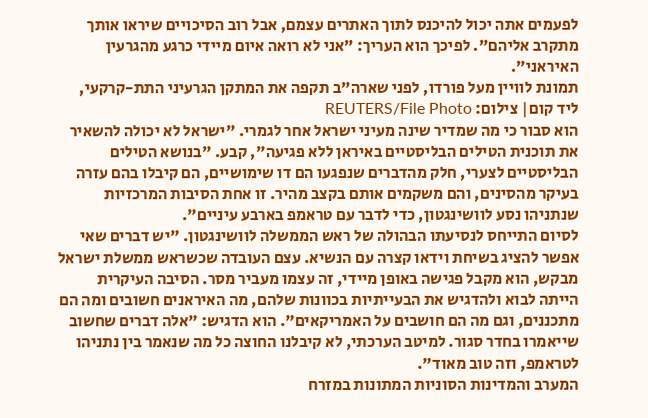לפעמים אתה יכול להיכנס לתוך האתרים עצמם, אבל רוב הסיכויים שיראו אותך מתקרב אליהם". לפיכך הוא העריך: "אני לא רואה איום מיידי כרגע מהגרעין האיראני".
תמונת לוויין מעל פורדו, לפני שארה"ב תקפה את המתקן הגרעיני התת-קרקעי, ליד קום| צילום: REUTERS/File Photo
הוא סבור כי מה שמדיר שינה מעיני ישראל אחר לגמרי. "ישראל לא יכולה להשאיר את תוכנית הטילים הבליסטיים באיראן ללא פגיעה", קבע. "בנושא הטילים הבליסטיים לצערי, חלק מהדברים שנפגעו הם דו שימושיים, הם קיבלו בהם עזרה בעיקר מהסינים, והם משקמים אותם בקצב מהיר. זו אחת הסיבות המרכזיות שנתניהו נסע לוושינגטון, כדי לדבר עם טראמפ בארבע עיניים".
לסיום התייחס לנסיעתו הבהולה של ראש הממשלה לוושינגטון. "יש דברים שאי אפשר להציג בשיחת וידאו קצרה עם הנשיא. עצם העובדה שכשראש ממשלת ישראל מבקש, הוא מקבל פגישה באופן מיידי, זה עצמו מעביר מסר. הסיבה העיקרית הייתה לבוא ולהדגיש את הבעייתיות בכוונות שלהם, מה האיראנים חשובים ומה הם מתכננים, וגם מה הם חושבים על האמריקאים". הוא הדגיש: "אלה דברים שחשוב שייאמרו בחדר סגור. למיטב הערכתי, לא קיבלנו החוצה כל מה שנאמר בין נתניהו לטראמפ, וזה טוב מאוד".
המערב והמדינות הסוניות המתונות במזרח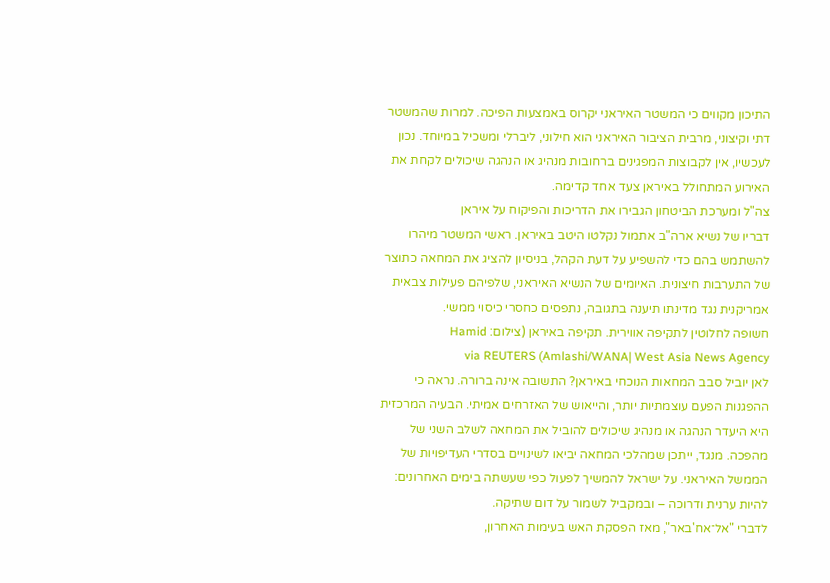התיכון מקווים כי המשטר האיראני יקרוס באמצעות הפיכה. למרות שהמשטר דתי וקיצוני, מרבית הציבור האיראני הוא חילוני, ליברלי ומשכיל במיוחד. נכון לעכשיו, אין לקבוצות המפגינים ברחובות מנהיג או הנהגה שיכולים לקחת את האירוע המתחולל באיראן צעד אחד קדימה.
צה"ל ומערכת הביטחון הגבירו את הדריכות והפיקוח על איראן
דבריו של נשיא ארה"ב אתמול נקלטו היטב באיראן. ראשי המשטר מיהרו להשתמש בהם כדי להשפיע על דעת הקהל, בניסיון להציג את המחאה כתוצר של התערבות חיצונית. האיומים של הנשיא האיראני, שלפיהם פעילות צבאית אמריקנית נגד מדינתו תיענה בתגובה, נתפסים כחסרי כיסוי ממשי.
חשופה לחלוטין לתקיפה אווירית. תקיפה באיראן (צילום: Hamid Amlashi/WANA| West Asia News Agency) via REUTERS
לאן יוביל סבב המחאות הנוכחי באיראן? התשובה אינה ברורה. נראה כי ההפגנות הפעם עוצמתיות יותר, והייאוש של האזרחים אמיתי. הבעיה המרכזית היא היעדר הנהגה או מנהיג שיכולים להוביל את המחאה לשלב השני של מהפכה. מנגד, ייתכן שמהלכי המחאה יביאו לשינויים בסדרי העדיפויות של הממשל האיראני. על ישראל להמשיך לפעול כפי שעשתה בימים האחרונים: להיות ערנית ודרוכה – ובמקביל לשמור על דום שתיקה.
לדברי "אל־אח'באר", מאז הפסקת האש בעימות האחרון,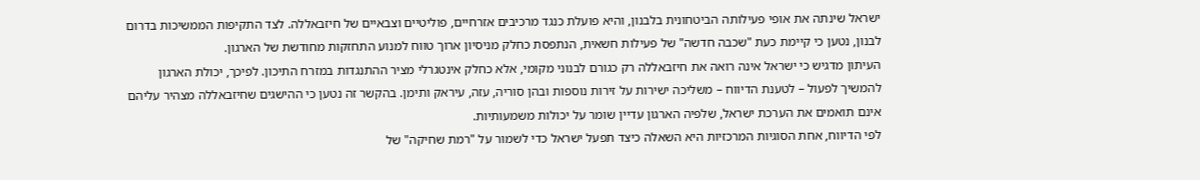ישראל שינתה את אופי פעילותה הביטחונית בלבנון, והיא פועלת כנגד מרכיבים אזרחיים, פוליטיים וצבאיים של חיזבאללה. לצד התקיפות הממשיכות בדרום לבנון, נטען כי קיימת כעת "שכבה חדשה" של פעילות חשאית, הנתפסת כחלק מניסיון ארוך טווח למנוע התחזקות מחודשת של הארגון.
העיתון מדגיש כי ישראל אינה רואה את חיזבאללה רק כגורם לבנוני מקומי, אלא כחלק אינטגרלי מציר ההתנגדות במזרח התיכון. לפיכך, יכולת הארגון להמשיך לפעול – לטענת הדיווח – משליכה ישירות על זירות נוספות ובהן סוריה, עזה, עיראק ותימן. בהקשר זה נטען כי ההישגים שחיזבאללה מצהיר עליהם אינם תואמים את הערכת ישראל, שלפיה הארגון עדיין שומר על יכולות משמעותיות.
לפי הדיווח, אחת הסוגיות המרכזיות היא השאלה כיצד תפעל ישראל כדי לשמור על "רמת שחיקה" של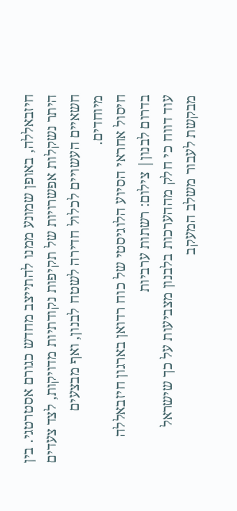חיזבאללה, באופן שמונע ממנו להתייצב מחדש כגורם אסטרטגי. בין היתר נשקלות אפשרויות של תקיפות נקודתיות מדויקות, לצד צעדים חשאיים העשויים לכלול חדירה לשטח לבנון, ואף מבצעים מיוחדים.
חיסול אחראי הסיוע הלוגיסטי של כוח רדואן בארגון חיזבאללה בדרום לבנון| צילום: רשתות ערביות
עוד דווח כי חלק מההערכות בלבנון מצביעות על כך שישראל מבקשת לעבור משלב המעקב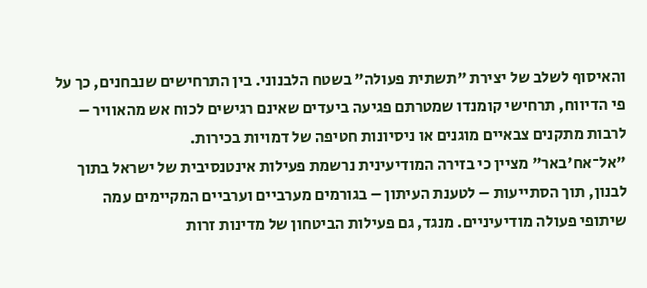והאיסוף לשלב של יצירת "תשתית פעולה" בשטח הלבנוני. בין התרחישים שנבחנים, כך על פי הדיווח, תרחישי קומנדו שמטרתם פגיעה ביעדים שאינם רגישים לכוח אש מהאוויר – לרבות מתקנים צבאיים מוגנים או ניסיונות חטיפה של דמויות בכירות.
"אל־אח'באר" מציין כי בזירה המודיעינית נרשמת פעילות אינטנסיבית של ישראל בתוך לבנון, תוך הסתייעות – לטענת העיתון – בגורמים מערביים וערביים המקיימים עמה שיתופי פעולה מודיעיניים. מנגד, גם פעילות הביטחון של מדינות זרות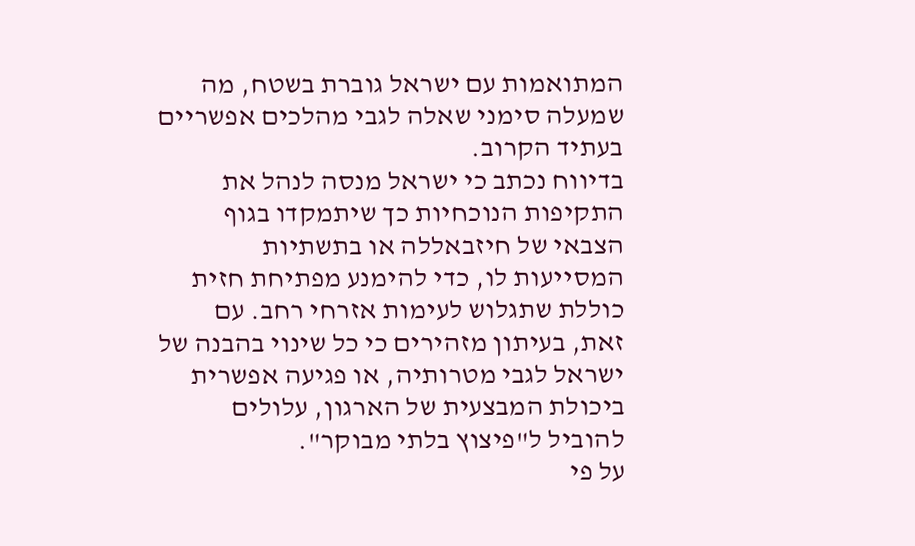המתואמות עם ישראל גוברת בשטח, מה שמעלה סימני שאלה לגבי מהלכים אפשריים בעתיד הקרוב.
בדיווח נכתב כי ישראל מנסה לנהל את התקיפות הנוכחיות כך שיתמקדו בגוף הצבאי של חיזבאללה או בתשתיות המסייעות לו, כדי להימנע מפתיחת חזית כוללת שתגלוש לעימות אזרחי רחב. עם זאת, בעיתון מזהירים כי כל שינוי בהבנה של ישראל לגבי מטרותיה, או פגיעה אפשרית ביכולת המבצעית של הארגון, עלולים להוביל ל"פיצוץ בלתי מבוקר".
על פי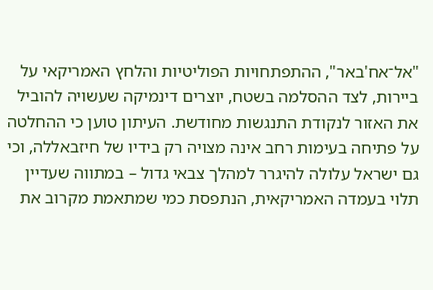"אל־אח'באר", ההתפתחויות הפוליטיות והלחץ האמריקאי על ביירות, לצד ההסלמה בשטח, יוצרים דינמיקה שעשויה להוביל את האזור לנקודת התנגשות מחודשת. העיתון טוען כי ההחלטה על פתיחה בעימות רחב אינה מצויה רק בידיו של חיזבאללה, וכי גם ישראל עלולה להיגרר למהלך צבאי גדול – במתווה שעדיין תלוי בעמדה האמריקאית, הנתפסת כמי שמתאמת מקרוב את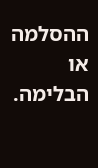ההסלמה או הבלימה.